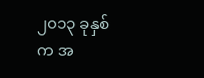၂၀၁၃ ခုနှစ်က အ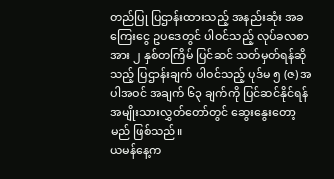တည်ပြု ပြဌာန်းထားသည့် အနည်းဆုံး အခကြေးငွေ ဥပဒေတွင် ပါဝင်သည့် လုပ်ခလစာအား ၂ နှစ်တကြိမ် ပြင်ဆင် သတ်မှတ်ရန်ဆိုသည့် ပြဌာန်းချက် ပါဝင်သည့် ပုဒ်မ ၅ (ဇ) အပါအဝင် အချက် ၆၃ ချက်ကို ပြင်ဆင်နိုင်ရန် အမျိုးသားလွှတ်တော်တွင် ဆွေးနွေးတော့မည် ဖြစ်သည်။
ယမန်နေ့က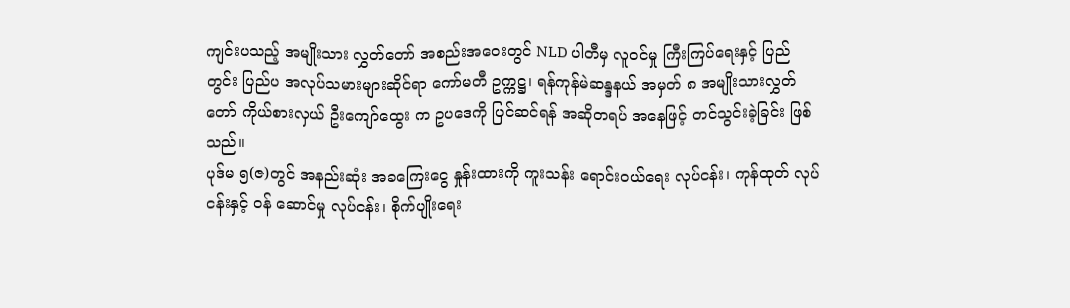ကျင်းပသည့် အမျိုးသား လွှတ်တော် အစည်းအဝေးတွင် NLD ပါတီမှ လူဝင်မှု ကြီးကြပ်ရေးနှင့် ပြည်တွင်း ပြည်ပ အလုပ်သမားများဆိုင်ရာ ကော်မတီ ဥက္ကဋ္ဌ၊ ရန်ကုန်မဲဆန္ဒနယ် အမှတ် ၈ အမျိုးသားလွှတ်တော် ကိုယ်စားလှယ် ဦးကျော်ထွေး က ဥပဒေကို ပြင်ဆင်ရန် အဆိုတရပ် အနေဖြင့် တင်သွင်းခဲ့ခြင်း ဖြစ်သည်။
ပုဒ်မ ၅(ဇ)တွင် အနည်းဆုံး အခကြေးငွေ နှုန်းထားကို ကူးသန်း ရောင်းဝယ်ရေး လုပ်ငန်း၊ ကုန်ထုတ် လုပ်ငန်းနှင့် ဝန် ဆောင်မှု လုပ်ငန်း၊ စိုက်ပျိုးရေး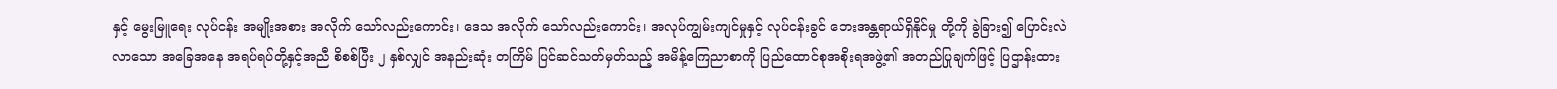နှင့် မွေးမြူရေး လုပ်ငန်း အမျိုးအစား အလိုက် သော်လည်းကောင်း၊ ဒေသ အလိုက် သော်လည်းကောင်း၊ အလုပ်ကျွမ်းကျင်မှုနှင့် လုပ်ငန်းခွင် ဘေးအန္တရာယ်ရှိနိုင်မှု တို့ကို ခွဲခြား၍ ပြောင်းလဲ လာသော အခြေအနေ အရပ်ရပ်တို့နှင့်အညီ စိစစ်ပြီး ၂ နှစ်လျှင် အနည်းဆုံး တကြိမ် ပြင်ဆင်သတ်မှတ်သည့် အမိန့်ကြေညာစာကို ပြည်ထောင်စုအစိုးရအဖွဲ့၏ အတည်ပြုချက်ဖြင့် ပြဌာန်းထား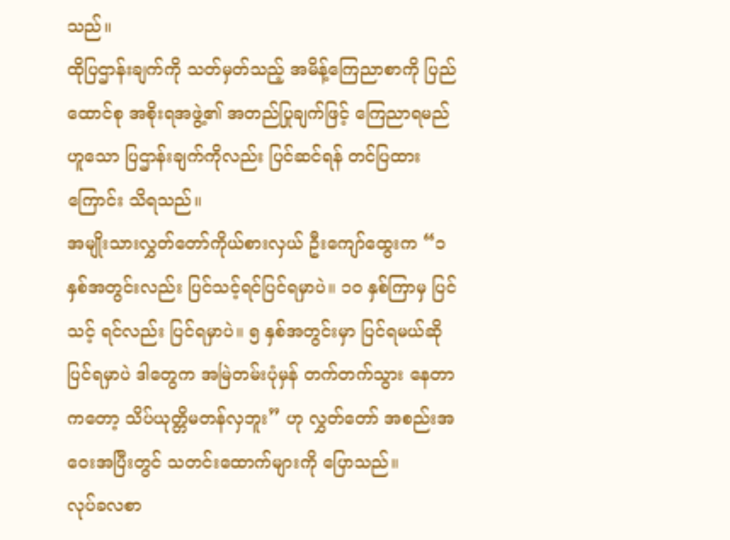သည်။
ထိုပြဌာန်းချက်ကို သတ်မှတ်သည့် အမိန့်ကြေညာစာကို ပြည်ထောင်စု အစိုးရအဖွဲ့၏ အတည်ပြုချက်ဖြင့် ကြေညာရမည် ဟူသော ပြဌာန်းချက်ကိုလည်း ပြင်ဆင်ရန် တင်ပြထားကြောင်း သိရသည်။
အမျိုးသားလွှတ်တော်ကိုယ်စားလှယ် ဦးကျော်ထွေးက “၁ နှစ်အတွင်းလည်း ပြင်သင့်ရင်ပြင်ရမှာပဲ။ ၁၀ နှစ်ကြာမှ ပြင်သင့် ရင်လည်း ပြင်ရမှာပဲ။ ၅ နှစ်အတွင်းမှာ ပြင်ရမယ်ဆို ပြင်ရမှာပဲ ဒါတွေက အမြဲတမ်းပုံမှန် တက်တက်သွား နေတာကတော့ သိပ်ယုတ္တိမတန်လှဘူး” ဟု လွှတ်တော် အစည်းအဝေးအပြီးတွင် သတင်းထောက်များကို ပြောသည်။
လုပ်ခလစာ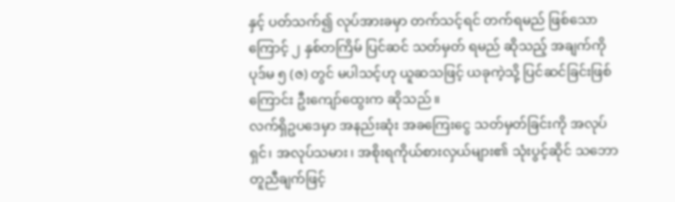နှင့် ပတ်သက်၍ လုပ်အားခမှာ တက်သင့်ရင် တက်ရမည် ဖြစ်သောကြောင့် ၂ နှစ်တကြိမ် ပြင်ဆင် သတ်မှတ် ရမည် ဆိုသည့် အချက်ကို ပုဒ်မ ၅ (ဇ) တွင် မပါသင့်ဟု ယူဆသဖြင့် ယခုကဲ့သို့ ပြင်ဆင်ခြင်းဖြစ်ကြောင်း ဦးကျော်ထွေးက ဆိုသည်။
လက်ရှိဥပဒေမှာ အနည်းဆုံး အခကြေးငွေ သတ်မှတ်ခြင်းကို အလုပ်ရှင်၊ အလုပ်သမား၊ အစိုးရကိုယ်စားလှယ်များ၏ သုံးပွင့်ဆိုင် သဘောတူညီချက်ဖြင့်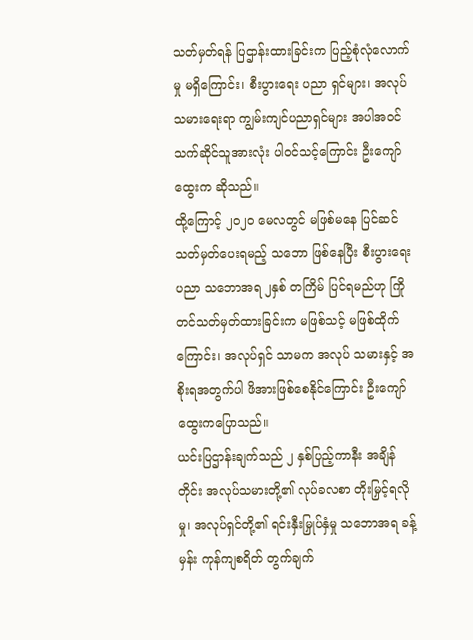သတ်မှတ်ရန် ပြဌာန်းထားခြင်းက ပြည့်စုံလုံလောက်မှု မရှိကြောင်း၊ စီးပွားရေး ပညာ ရှင်များ၊ အလုပ်သမားရေးရာ ကျွမ်းကျင်ပညာရှင်များ အပါအဝင် သက်ဆိုင်သူအားလုံး ပါဝင်သင့်ကြောင်း ဦးကျော်ထွေးက ဆိုသည်။
ထို့ကြောင့် ၂၀၂၀ မေလတွင် မဖြစ်မနေ ပြင်ဆင် သတ်မှတ်ပေးရမည့် သဘော ဖြစ်နေပြီး စီးပွားရေးပညာ သဘောအရ ၂နှစ် တကြိမ် ပြင်ရမည်ဟု ကြိုတင်သတ်မှတ်ထားခြင်းက မဖြစ်သင့် မဖြစ်ထိုက်ကြောင်း၊ အလုပ်ရှင် သာမက အလုပ် သမားနှင့် အစိုးရအတွက်ပါ ဖိအားဖြစ်စေနိုင်ကြောင်း ဦးကျော်ထွေးကပြောသည်။
ယင်းပြဌာန်းချက်သည် ၂ နှစ်ပြည့်ကာနီး အချိန်တိုင်း အလုပ်သမားတို့၏ လုပ်ခလစာ တိုးမြှင့်ရလိုမှု၊ အလုပ်ရှင်တို့၏ ရင်းနှီးမြှုပ်နှံမှု သဘောအရ ခန့်မှန်း ကုန်ကျစရိတ် တွက်ချက်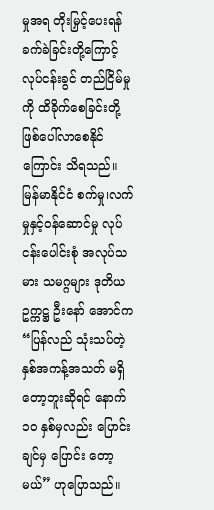မှုအရ တိုးမြှင့်ပေးရန် ခက်ခဲခြင်းတို့ကြောင့် လုပ်ငန်းခွင် တည်ငြိမ်မှုကို ထိခိုက်စေခြင်းတို့ ဖြစ်ပေါ်လာစေနိုင်ကြောင်း သိရသည်။
မြန်မာနိုင်ငံ စက်မှု၊လက်မှုနှင့်ဝန်ဆောင်မှု လုပ်ငန်းပေါင်းစုံ အလုပ်သမား သမဂ္ဂများ ဒုတိယ ဥက္ကဋ္ဌ ဦးနော် အောင်က “ပြန်လည် သုံးသပ်တဲ့ နှစ်အကန့်အသတ် မရှိတော့ဘူးဆိုရင် နောက် ၁၀ နှစ်မှလည်း ပြောင်းချင်မှ ပြောင်း တော့မယ်” ဟုပြောသည်။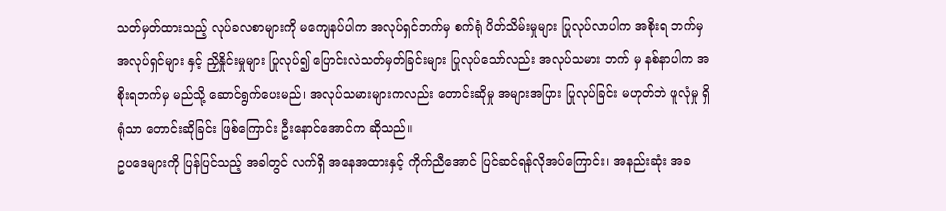သတ်မှတ်ထားသည့် လုပ်ခလစာများကို မကျေနပ်ပါက အလုပ်ရှင်ဘက်မှ စက်ရုံ ပိတ်သိမ်းမှုများ ပြုလုပ်လာပါက အစိုးရ ဘက်မှ အလုပ်ရှင်များ နှင့် ညှိနှိုင်းမှုများ ပြုလုပ်၍ ပြောင်းလဲသတ်မှတ်ခြင်းများ ပြုလုပ်သော်လည်း အလုပ်သမား ဘက် မှ နစ်နာပါက အစိုးရဘက်မှ မည်သို့ ဆောင်ရွက်ပေးမည်၊ အလုပ်သမားများကလည်း တောင်းဆိုမှု အများအပြား ပြုလုပ်ခြင်း မဟုတ်ဘဲ ဖူလုံမှု ရှိရုံသာ တောင်းဆိုခြင်း ဖြစ်ကြောင်း ဦးနောင်အောင်က ဆိုသည်။
ဥပဒေများကို ပြန်ပြင်သည့် အခါတွင် လက်ရှိ အနေအထားနှင့် ကိုက်ညီအောင် ပြင်ဆင်ရန်လိုအပ်ကြောင်း၊ အနည်းဆုံး အခ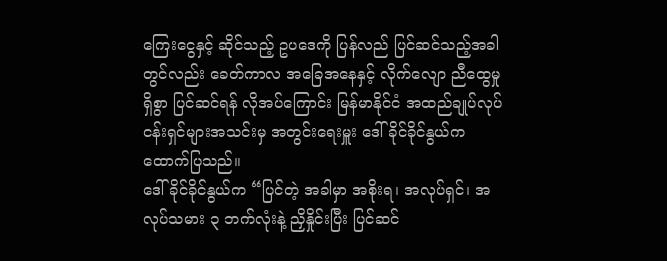ကြေးငွေနှင့် ဆိုင်သည့် ဥပဒေကို ပြန်လည် ပြင်ဆင်သည့်အခါတွင်လည်း ခေတ်ကာလ အခြေအနေနှင့် လိုက်လျော ညီထွေမှု ရှိစွာ ပြင်ဆင်ရန် လိုအပ်ကြောင်း မြန်မာနိုင်ငံ အထည်ချုပ်လုပ်ငန်းရှင်များအသင်းမှ အတွင်းရေးမှူး ဒေါ်ခိုင်ခိုင်နွယ်က ထောက်ပြသည်။
ဒေါ်ခိုင်ခိုင်နွယ်က “ပြင်တဲ့ အခါမှာ အစိုးရ၊ အလုပ်ရှင်၊ အလုပ်သမား ၃ ဘက်လုံးနဲ့ ညှိနှိုင်းပြီး ပြင်ဆင်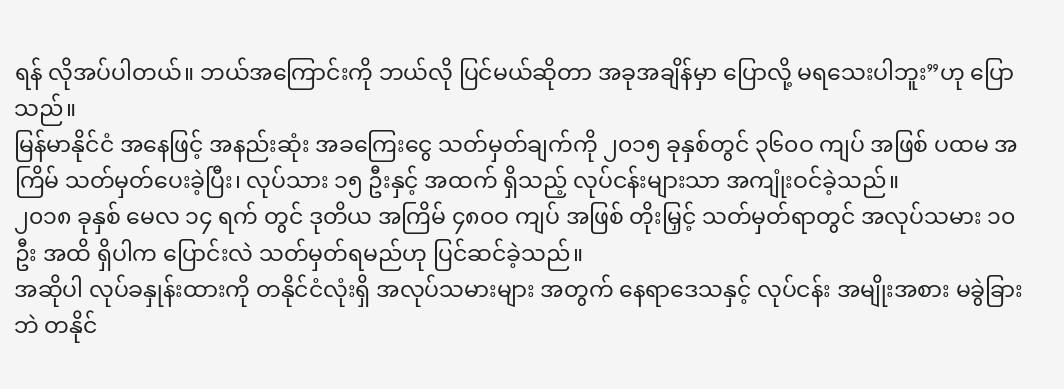ရန် လိုအပ်ပါတယ်။ ဘယ်အကြောင်းကို ဘယ်လို ပြင်မယ်ဆိုတာ အခုအချိန်မှာ ပြောလို့ မရသေးပါဘူး”ဟု ပြောသည်။
မြန်မာနိုင်ငံ အနေဖြင့် အနည်းဆုံး အခကြေးငွေ သတ်မှတ်ချက်ကို ၂၀၁၅ ခုနှစ်တွင် ၃၆၀ဝ ကျပ် အဖြစ် ပထမ အကြိမ် သတ်မှတ်ပေးခဲ့ပြီး၊ လုပ်သား ၁၅ ဦးနှင့် အထက် ရှိသည့် လုပ်ငန်းများသာ အကျုံးဝင်ခဲ့သည်။
၂၀၁၈ ခုနှစ် မေလ ၁၄ ရက် တွင် ဒုတိယ အကြိမ် ၄၈၀ဝ ကျပ် အဖြစ် တိုးမြှင့် သတ်မှတ်ရာတွင် အလုပ်သမား ၁၀ ဦး အထိ ရှိပါက ပြောင်းလဲ သတ်မှတ်ရမည်ဟု ပြင်ဆင်ခဲ့သည်။
အဆိုပါ လုပ်ခနှုန်းထားကို တနိုင်ငံလုံးရှိ အလုပ်သမားများ အတွက် နေရာဒေသနှင့် လုပ်ငန်း အမျိုးအစား မခွဲခြားဘဲ တနိုင်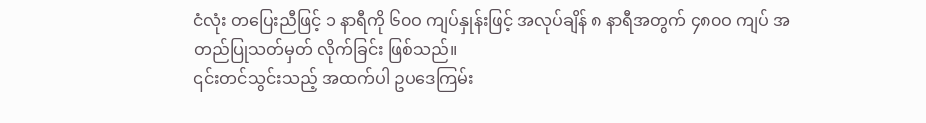ငံလုံး တပြေးညီဖြင့် ၁ နာရီကို ၆၀ဝ ကျပ်နှုန်းဖြင့် အလုပ်ချိန် ၈ နာရီအတွက် ၄၈၀ဝ ကျပ် အတည်ပြုသတ်မှတ် လိုက်ခြင်း ဖြစ်သည်။
၎င်းတင်သွင်းသည့် အထက်ပါ ဥပဒေကြမ်း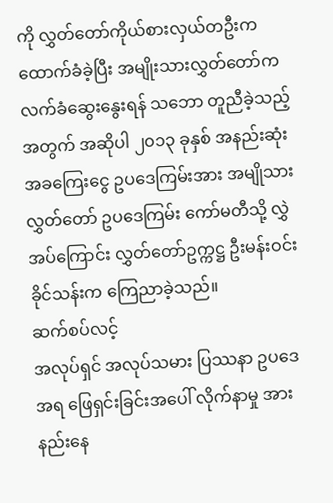ကို လွှတ်တော်ကိုယ်စားလှယ်တဦးက ထောက်ခံခဲ့ပြီး အမျိုးသားလွှတ်တော်က လက်ခံဆွေးနွေးရန် သဘော တူညီခဲ့သည့်အတွက် အဆိုပါ ၂၀၁၃ ခုနှစ် အနည်းဆုံး အခကြေးငွေ ဥပဒေကြမ်းအား အမျိုသားလွှတ်တော် ဥပဒေကြမ်း ကော်မတီသို့ လွှဲအပ်ကြောင်း လွှတ်တော်ဥက္ကဋ္ဌ ဦးမန်းဝင်းခိုင်သန်းက ကြေညာခဲ့သည်။
ဆက်စပ်လင့်
အလုပ်ရှင် အလုပ်သမား ပြဿနာ ဥပဒေအရ ဖြေရှင်းခြင်းအပေါ် လိုက်နာမှု အားနည်းနေ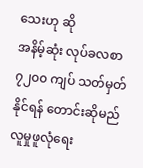သေးဟု ဆို
အနိမ့်ဆုံး လုပ်ခလစာ ၇၂၀၀ ကျပ် သတ်မှတ်နိုင်ရန် တောင်းဆိုမည်
လူမှုဖူလုံရေး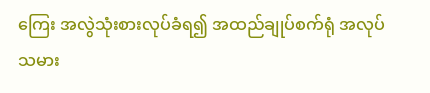ကြေး အလွဲသုံးစားလုပ်ခံရ၍ အထည်ချုပ်စက်ရုံ အလုပ်သမား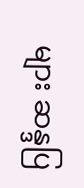များ ဆန္ဒပြ